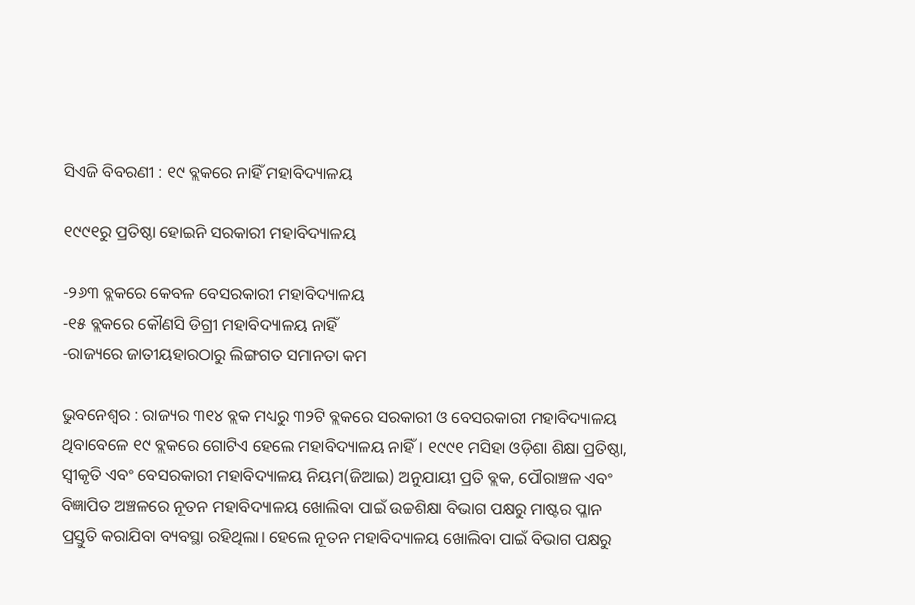ସିଏଜି ବିବରଣୀ : ୧୯ ବ୍ଲକରେ ନାହିଁ ମହାବିଦ୍ୟାଳୟ

୧୯୯୧ରୁ ପ୍ରତିଷ୍ଠା ହୋଇନି ସରକାରୀ ମହାବିଦ୍ୟାଳୟ

-୨୬୩ ବ୍ଲକରେ କେବଳ ବେସରକାରୀ ମହାବିଦ୍ୟାଳୟ
-୧୫ ବ୍ଲକରେ କୌଣସି ଡିଗ୍ରୀ ମହାବିଦ୍ୟାଳୟ ନାହିଁ
-ରାଜ୍ୟରେ ଜାତୀୟହାରଠାରୁ ଲିଙ୍ଗଗତ ସମାନତା କମ

ଭୁବନେଶ୍ବର : ରାଜ୍ୟର ୩୧୪ ବ୍ଲକ ମଧ୍ୟରୁ ୩୨ଟି ବ୍ଲକରେ ସରକାରୀ ଓ ବେସରକାରୀ ମହାବିଦ୍ୟାଳୟ ଥିବାବେଳେ ୧୯ ବ୍ଲକରେ ଗୋଟିଏ ହେଲେ ମହାବିଦ୍ୟାଳୟ ନାହିଁ। ୧୯୯୧ ମସିହା ଓଡ଼ିଶା ଶିକ୍ଷା ପ୍ରତିଷ୍ଠା, ସ୍ବୀକୃତି ଏବଂ ବେସରକାରୀ ମହାବିଦ୍ୟାଳୟ ନିୟମ(ଜିଆଇ) ଅନୁଯାୟୀ ପ୍ରତି ବ୍ଲକ, ପୌରାଞ୍ଚଳ ଏବଂ ବିଜ୍ଞାପିତ ଅଞ୍ଚଳରେ ନୂତନ ମହାବିଦ୍ୟାଳୟ ଖୋଲିବା ପାଇଁ ଉଚ୍ଚଶିକ୍ଷା ବିଭାଗ ପକ୍ଷରୁ ମାଷ୍ଟର ପ୍ଳାନ ପ୍ରସ୍ତୁତି କରାଯିବା ବ୍ୟବସ୍ଥା ରହିଥିଲା। ହେଲେ ନୂତନ ମହାବିଦ୍ୟାଳୟ ଖୋଲିବା ପାଇଁ ବିଭାଗ ପକ୍ଷରୁ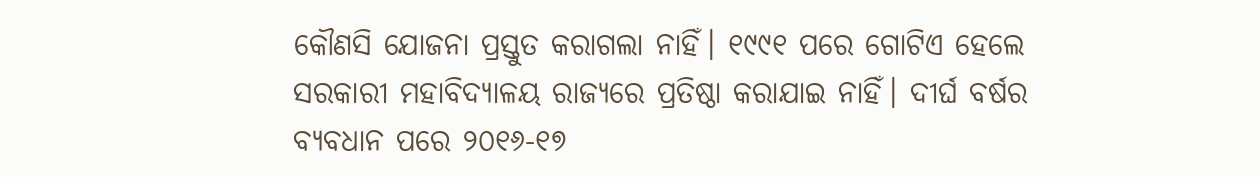କୌଣସି ଯୋଜନା ପ୍ରସ୍ତୁତ କରାଗଲା ନାହିଁ। ୧୯୯୧ ପରେ ଗୋଟିଏ ହେଲେ ସରକାରୀ ମହାବିଦ୍ୟାଳୟ ରାଜ୍ୟରେ ପ୍ରତିଷ୍ଠା କରାଯାଇ ନାହିଁ। ଦୀର୍ଘ ବର୍ଷର ବ୍ୟବଧାନ ପରେ ୨୦୧୬-୧୭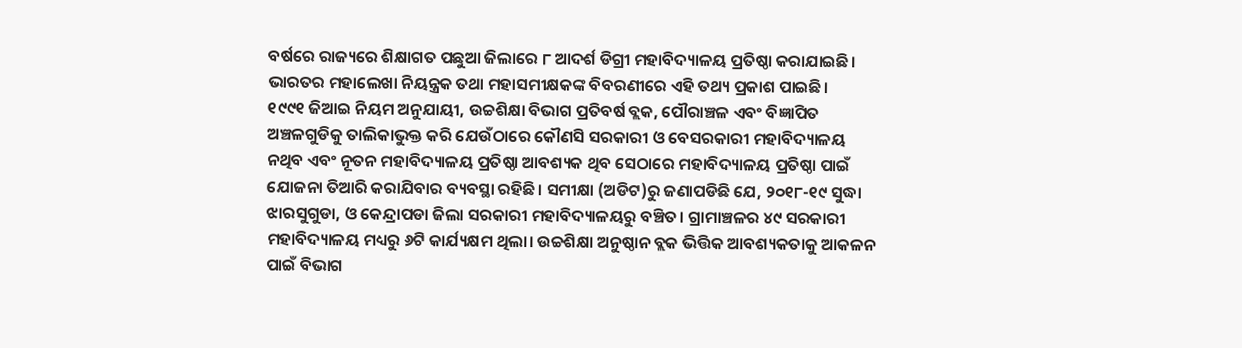ବର୍ଷରେ ରାଜ୍ୟରେ ଶିକ୍ଷାଗତ ପଛୁଆ ଜିଲାରେ ୮ ଆଦର୍ଶ ଡିଗ୍ରୀ ମହାବିଦ୍ୟାଳୟ ପ୍ରତିଷ୍ଠା କରାଯାଇଛି। ଭାରତର ମହାଲେଖା ନିୟନ୍ତ୍ରକ ତଥା ମହାସମୀକ୍ଷକଙ୍କ ବିବରଣୀରେ ଏହି ତଥ୍ୟ ପ୍ରକାଶ ପାଇଛି।
୧୯୯୧ ଜିଆଇ ନିୟମ ଅନୁଯାୟୀ, ଉଚ୍ଚଶିକ୍ଷା ବିଭାଗ ପ୍ରତିବର୍ଷ ବ୍ଲକ, ପୌରାଞ୍ଚଳ ଏବଂ ବିଜ୍ଞାପିତ ଅଞ୍ଚଳଗୁଡିକୁ ତାଲିକାଭୁକ୍ତ କରି ଯେଉଁଠାରେ କୌଣସି ସରକାରୀ ଓ ବେସରକାରୀ ମହାବିଦ୍ୟାଳୟ ନଥିବ ଏବଂ ନୂତନ ମହାବିଦ୍ୟାଳୟ ପ୍ରତିଷ୍ଠା ଆବଶ୍ୟକ ଥିବ ସେଠାରେ ମହାବିଦ୍ୟାଳୟ ପ୍ରତିଷ୍ଠା ପାଇଁ ଯୋଜନା ତିଆରି କରାଯିବାର ବ୍ୟବସ୍ଥା ରହିଛି। ସମୀକ୍ଷା (ଅଡିଟ)ରୁ ଜଣାପଡିଛି ଯେ, ୨୦୧୮-୧୯ ସୁଦ୍ଧା ଝାରସୁଗୁଡା, ଓ କେନ୍ଦ୍ରାପଡା ଜିଲା ସରକାରୀ ମହାବିଦ୍ୟାଳୟରୁ ବଞ୍ଚିତ। ଗ୍ରାମାଞ୍ଚଳର ୪୯ ସରକାରୀ ମହାବିଦ୍ୟାଳୟ ମଧ୍ୟରୁ ୬ଟି କାର୍ଯ୍ୟକ୍ଷମ ଥିଲା। ଉଚ୍ଚଶିକ୍ଷା ଅନୁଷ୍ଠାନ ବ୍ଲକ ଭିତ୍ତିକ ଆବଶ୍ୟକତାକୁ ଆକଳନ ପାଇଁ ବିଭାଗ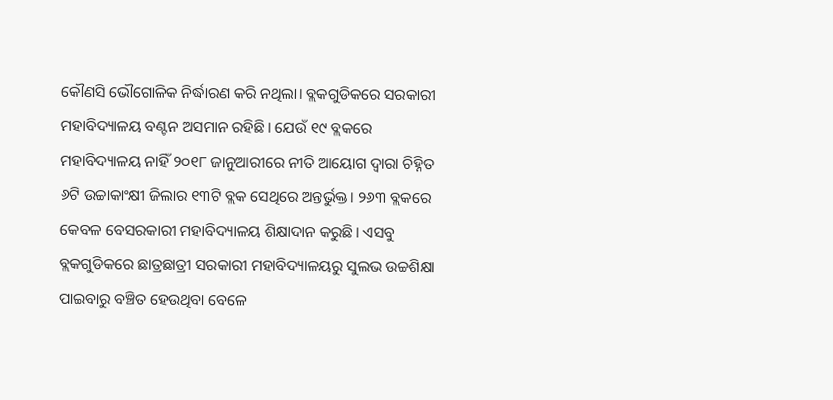କୌଣସି ଭୌଗୋଳିକ ନିର୍ଦ୍ଧାରଣ କରି ନଥିଲା। ବ୍ଲକଗୁଡିକରେ ସରକାରୀ ମହାବିଦ୍ୟାଳୟ ବଣ୍ଟନ ଅସମାନ ରହିଛି। ଯେଉଁ ୧୯ ବ୍ଲକରେ ମହାବିଦ୍ୟାଳୟ ନାହିଁ ୨୦୧୮ ଜାନୁଆରୀରେ ନୀତି ଆୟୋଗ ଦ୍ବାରା ଚିହ୍ନିତ ୬ଟି ଉଚ୍ଚାକାଂକ୍ଷୀ ଜିଲାର ୧୩ଟି ବ୍ଲକ ସେଥିରେ ଅନ୍ତର୍ଭୁକ୍ତ। ୨୬୩ ବ୍ଲକରେ କେବଳ ବେସରକାରୀ ମହାବିଦ୍ୟାଳୟ ଶିକ୍ଷାଦାନ କରୁଛି। ଏସବୁ ବ୍ଲକଗୁଡିକରେ ଛାତ୍ରଛାତ୍ରୀ ସରକାରୀ ମହାବିଦ୍ୟାଳୟରୁ ସୁଲଭ ଉଚ୍ଚଶିକ୍ଷା ପାଇବାରୁ ବଞ୍ଚିତ ହେଉଥିବା ବେଳେ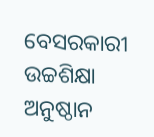ବେସରକାରୀ ଉଚ୍ଚଶିକ୍ଷା ଅନୁଷ୍ଠାନ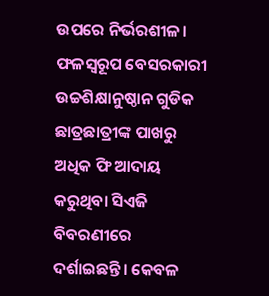ଉପରେ ନିର୍ଭରଶୀଳ। ଫଳସ୍ବରୂପ ବେସରକାରୀ ଉଚ୍ଚଶିକ୍ଷାନୁଷ୍ଠାନ ଗୁଡିକ ଛାତ୍ରଛାତ୍ରୀଙ୍କ ପାଖରୁ ଅଧିକ ଫି ଆଦାୟ କରୁଥିବା ସିଏଜି ବିବରଣୀରେ ଦର୍ଶାଇଛନ୍ତି। କେବଳ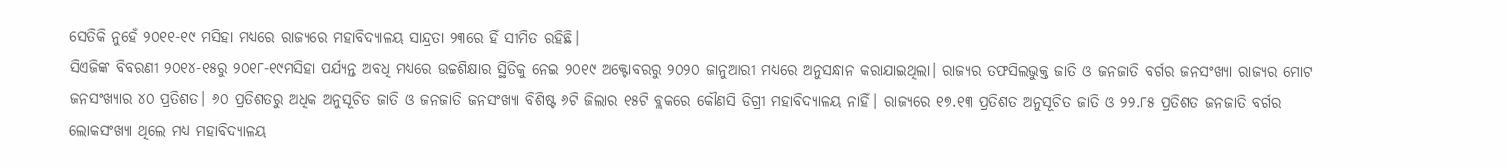ସେତିକି ନୁହେଁ ୨୦୧୧-୧୯ ମସିହା ମଧ୍ୟରେ ରାଜ୍ୟରେ ମହାବିଦ୍ୟାଳୟ ସାନ୍ଦ୍ରତା ୨୩ରେ ହିଁ ସୀମିତ ରହିଛି।
ସିଏଜିଙ୍କ ବିବରଣୀ ୨୦୧୪-୧୫ରୁ ୨୦୧୮-୧୯ମସିହା ପର୍ଯ୍ୟନ୍ତ ଅବଧି ମଧ୍ୟରେ ଉଚ୍ଚଶିକ୍ଷାର ସ୍ଥିତିକୁ ନେଇ ୨୦୧୯ ଅକ୍ଟୋବରରୁ ୨୦୨୦ ଜାନୁଆରୀ ମଧ୍ୟରେ ଅନୁସନ୍ଧାନ କରାଯାଇଥିଲା। ରାଜ୍ୟର ତଫସିଲଭୁକ୍ତ ଜାତି ଓ ଜନଜାତି ବର୍ଗର ଜନସଂଖ୍ୟା ରାଜ୍ୟର ମୋଟ ଜନସଂଖ୍ୟାର ୪୦ ପ୍ରତିଶତ। ୬୦ ପ୍ରତିଶତରୁ ଅଧିକ ଅନୁସୂଚିତ ଜାତି ଓ ଜନଜାତି ଜନସଂଖ୍ୟା ବିଶିଷ୍ଟ ୬ଟି ଜିଲାର ୧୫ଟି ବ୍ଲକରେ କୌଣସି ଡିଗ୍ରୀ ମହାବିଦ୍ୟାଳୟ ନାହିଁ। ରାଜ୍ୟରେ ୧୭.୧୩ ପ୍ରତିଶତ ଅନୁସୂଚିତ ଜାତି ଓ ୨୨.୮୫ ପ୍ରତିଶତ ଜନଜାତି ବର୍ଗର ଲୋକସଂଖ୍ୟା ଥିଲେ ମଧ୍ୟ ମହାବିଦ୍ୟାଳୟ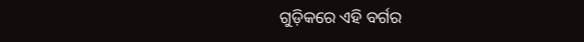ଗୁଡ଼ିକରେ ଏହି ବର୍ଗର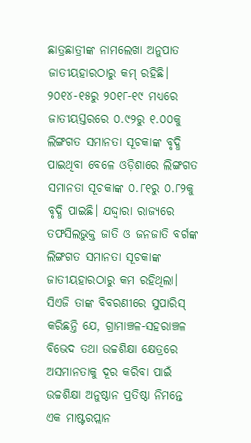ଛାତ୍ରଛାତ୍ରୀଙ୍କ ନାମଲେଖା ଅନୁପାତ ଜାତୀୟହାରଠାରୁ କମ୍ ରହିଛି। ୨୦୧୪-୧୫ରୁ ୨୦୧୮-୧୯ ମଧ୍ୟରେ ଜାତୀୟସ୍ତରରେ ୦.୯୨ରୁ ୧.୦୦କୁ ଲିଙ୍ଗଗତ ସମାନତା ସୂଚକାଙ୍କ ବୃଦ୍ଧି ପାଇଥିବା ବେଳେ ଓଡ଼ିଶାରେ ଲିଙ୍ଗଗତ ସମାନତା ସୂଚକାଙ୍କ ୦.୮୧ରୁ ୦.୮୨କୁ ବୃଦ୍ଧି ପାଇଛି। ଯଦ୍ଦ୍ବାରା ରାଜ୍ୟରେ ତଫସିଲଭୁକ୍ତ ଜାତି ଓ ଜନଜାତି ବର୍ଗଙ୍କ ଲିଙ୍ଗଗତ ସମାନତା ସୂଚକାଙ୍କ ଜାତୀୟହାରଠାରୁ କମ ରହିଥିଲା। ସିଏଜି ତାଙ୍କ ବିବରଣୀରେ ସୁପାରିସ୍ କରିଛନ୍ତି ଯେ, ଗ୍ରାମାଞ୍ଚଳ-ସହରାଞ୍ଚଳ ବିଭେଦ ତଥା ଉଚ୍ଚଶିକ୍ଷା କ୍ଷେତ୍ରରେ ଅସମାନତାକୁ ଦୂର କରିବା ପାଇଁ ଉଚ୍ଚଶିକ୍ଷା ଅନୁଷ୍ଠାନ ପ୍ରତିଷ୍ଠା ନିମନ୍ତେ ଏକ ମାଷ୍ଟରପ୍ଲାନ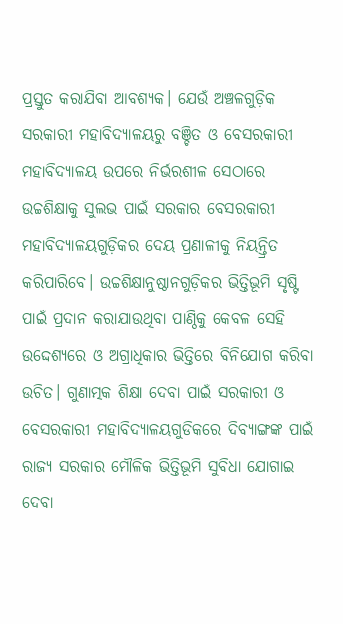ପ୍ରସ୍ତୁତ କରାଯିବା ଆବଶ୍ୟକ। ଯେଉଁ ଅଞ୍ଚଳଗୁଡ଼ିକ ସରକାରୀ ମହାବିଦ୍ୟାଳୟରୁ ବଞ୍ଚିତ ଓ ବେସରକାରୀ ମହାବିଦ୍ୟାଳୟ ଉପରେ ନିର୍ଭରଶୀଳ ସେଠାରେ ଉଚ୍ଚଶିକ୍ଷାକୁ ସୁଲଭ ପାଇଁ ସରକାର ବେସରକାରୀ ମହାବିଦ୍ୟାଳୟଗୁଡ଼ିକର ଦେୟ ପ୍ରଣାଳୀକୁ ନିୟନ୍ତ୍ରିତ କରିପାରିବେ। ଉଚ୍ଚଶିକ୍ଷାନୁଷ୍ଠାନଗୁଡ଼ିକର ଭିତ୍ତିଭୂମି ସୃଷ୍ଟି ପାଇଁ ପ୍ରଦାନ କରାଯାଉଥିବା ପାଣ୍ଠିକୁ କେବଳ ସେହି ଉଦ୍ଦେଶ୍ୟରେ ଓ ଅଗ୍ରାଧିକାର ଭିତ୍ତିରେ ବିନିଯୋଗ କରିବା ଉଚିତ। ଗୁଣାତ୍ମକ ଶିକ୍ଷା ଦେବା ପାଇଁ ସରକାରୀ ଓ ବେସରକାରୀ ମହାବିଦ୍ୟାଳୟଗୁଡିକରେ ଦିବ୍ୟାଙ୍ଗଙ୍କ ପାଇଁ ରାଜ୍ୟ ସରକାର ମୌଳିକ ଭିତ୍ତିଭୂମି ସୁବିଧା ଯୋଗାଇ ଦେବା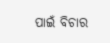ପାଇଁ ବିଚାର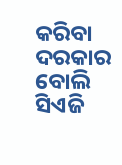କରିବା ଦରକାର ବୋଲି ସିଏଜି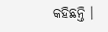କହିଛନ୍ତି ।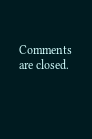Comments are closed.